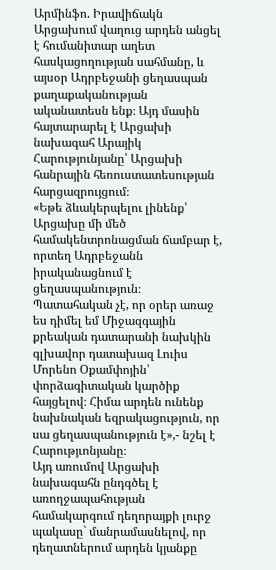Արմինֆո. Իրավիճակն Արցախում վաղուց արդեն անցել է հումանիտար աղետ հասկացողության սահմանը, և այսօր Ադրբեջանի ցեղասպան քաղաքականության ականատեսն ենք։ Այդ մասին հայտարարել է Արցախի նախագահ Արայիկ Հարությունյանը՝ Արցախի հանրային հեռուստատեսության հարցազրույցում։
«Եթե ձևակերպելու լինենք՝ Արցախը մի մեծ համակենտրոնացման ճամբար է, որտեղ Ադրբեջանն իրականացնում է ցեղասպանություն։ Պատահական չէ, որ օրեր առաջ ես դիմել եմ Միջազգային քրեական դատարանի նախկին գլխավոր դատախազ Լուիս Մորենո Օքամփոյին՝ փորձագիտական կարծիք հայցելով։ Հիմա արդեն ունենք նախնական եզրակացություն, որ սա ցեղասպանություն է»,- նշել է Հարությւոնյանը։
Այդ առումով Արցախի նախագահն ընդգծել է առողջապահության համակարգում դեղորայքի լուրջ պակասը` մանրամասնելով, որ դեղատներում արդեն կյանքը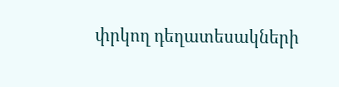փրկող դեղատեսակների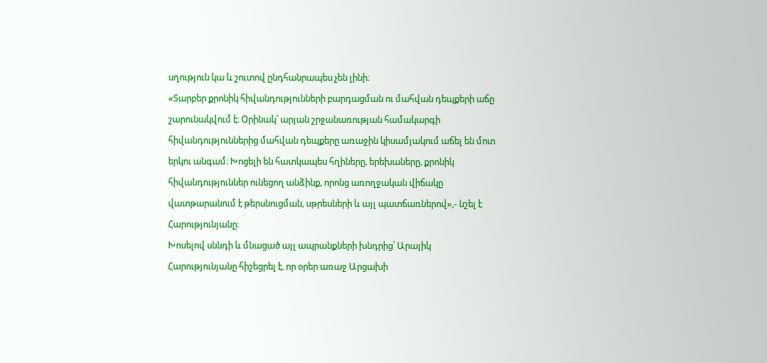սղություն կա և շուտով ընդհանրապես չեն լինի։
«Տարբեր քրոնիկ հիվանդությունների բարդացման ու մահվան դեպքերի աճը շարունակվում է։ Օրինակ՝ արյան շրջանառության համակարգի հիվանդություններից մահվան դեպքերը առաջին կիսամյակում աճել են մոտ երկու անգամ։ Խոցելի են հատկապես հղիները, երեխաները, քրոնիկ հիվանդություններ ունեցող անձինք, որոնց առողջական վիճակը վատթարանում է թերսնուցման, սթրեսների և այլ պատճառներով»,- նշել է Հարությունյանը։
Խոսելով սննդի և մնացած այլ ապրանքների խնդրից՝ Արայիկ Հարությունյանը հիշեցրել է, որ օրեր առաջ Արցախի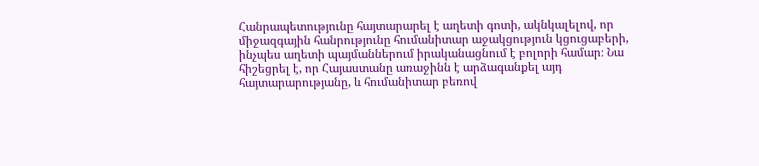Հանրապետությունը հայտարարել է աղետի գոտի, ակնկալելով, որ միջազգային հանրությունը հումանիտար աջակցություն կցուցաբերի, ինչպես աղետի պայմաններում իրականացնում է բոլորի համար։ Նա հիշեցրել է, որ Հայաստանը առաջինն է արձագանքել այդ հայտարարությանը, և հումանիտար բեռով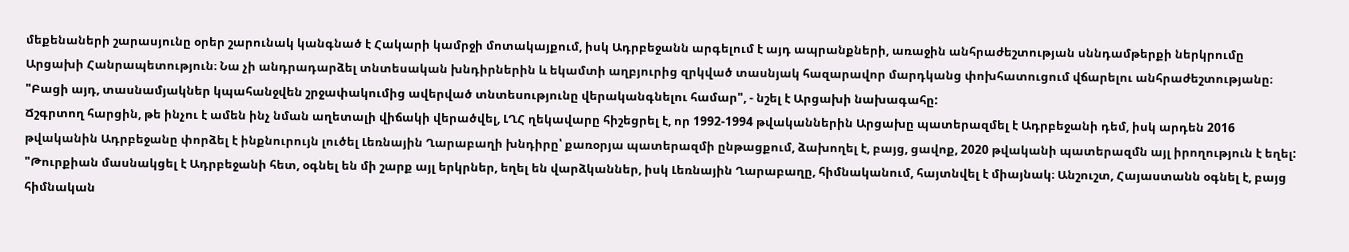մեքենաների շարասյունը օրեր շարունակ կանգնած է Հակարի կամրջի մոտակայքում, իսկ Ադրբեջանն արգելում է այդ ապրանքների, առաջին անհրաժեշտության սննդամթերքի ներկրումը Արցախի Հանրապետություն։ Նա չի անդրադարձել տնտեսական խնդիրներին և եկամտի աղբյուրից զրկված տասնյակ հազարավոր մարդկանց փոխհատուցում վճարելու անհրաժեշտությանը։
"Բացի այդ, տասնամյակներ կպահանջվեն շրջափակումից ավերված տնտեսությունը վերականգնելու համար", - նշել է Արցախի նախագահը:
Ճշգրտող հարցին, թե ինչու է ամեն ինչ նման աղետալի վիճակի վերածվել, ԼՂՀ ղեկավարը հիշեցրել է, որ 1992-1994 թվականներին Արցախը պատերազմել է Ադրբեջանի դեմ, իսկ արդեն 2016 թվականին Ադրբեջանը փորձել է ինքնուրույն լուծել Լեռնային Ղարաբաղի խնդիրը՝ քառօրյա պատերազմի ընթացքում, ձախողել է, բայց, ցավոք, 2020 թվականի պատերազմն այլ իրողություն է եղել:
"Թուրքիան մասնակցել է Ադրբեջանի հետ, օգնել են մի շարք այլ երկրներ, եղել են վարձկաններ, իսկ Լեռնային Ղարաբաղը, հիմնականում, հայտնվել է միայնակ։ Անշուշտ, Հայաստանն օգնել է, բայց հիմնական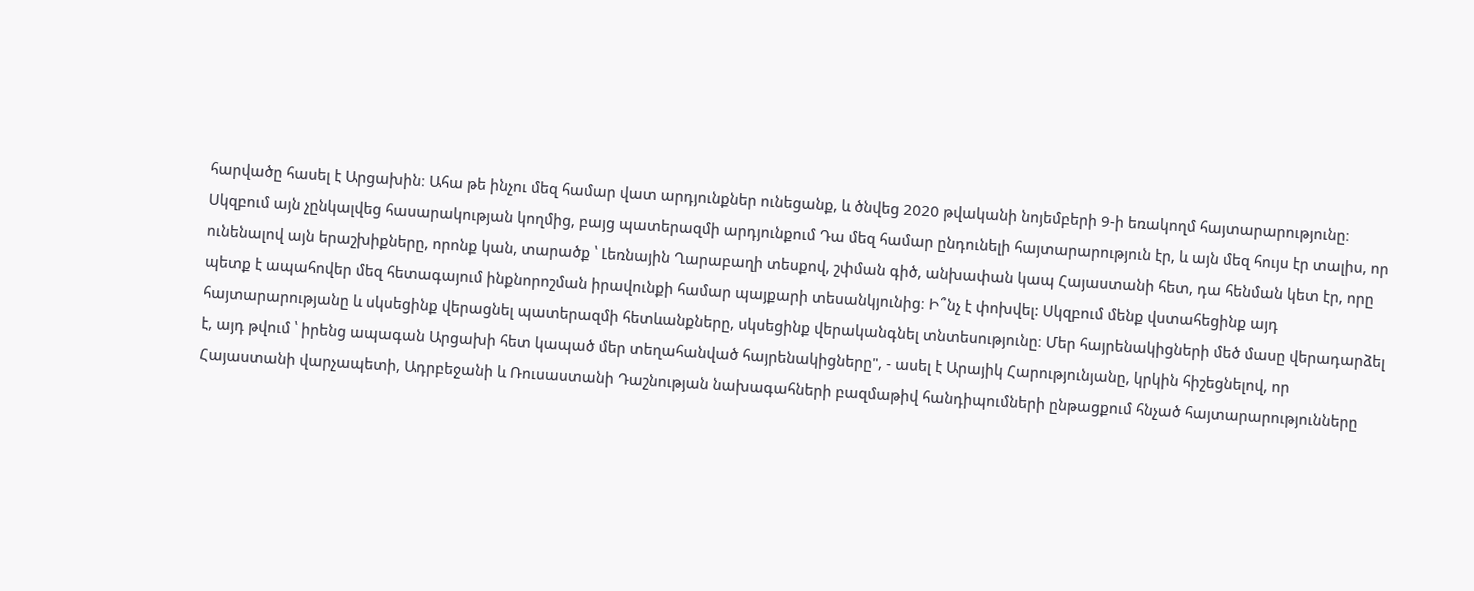հարվածը հասել է Արցախին։ Ահա թե ինչու մեզ համար վատ արդյունքներ ունեցանք, և ծնվեց 2020 թվականի նոյեմբերի 9-ի եռակողմ հայտարարությունը։ Սկզբում այն չընկալվեց հասարակության կողմից, բայց պատերազմի արդյունքում Դա մեզ համար ընդունելի հայտարարություն էր, և այն մեզ հույս էր տալիս, որ ունենալով այն երաշխիքները, որոնք կան, տարածք ՝ Լեռնային Ղարաբաղի տեսքով, շփման գիծ, անխափան կապ Հայաստանի հետ, դա հենման կետ էր, որը պետք է ապահովեր մեզ հետագայում ինքնորոշման իրավունքի համար պայքարի տեսանկյունից։ Ի՞նչ է փոխվել: Սկզբում մենք վստահեցինք այդ հայտարարությանը և սկսեցինք վերացնել պատերազմի հետևանքները, սկսեցինք վերականգնել տնտեսությունը։ Մեր հայրենակիցների մեծ մասը վերադարձել է, այդ թվում ՝ իրենց ապագան Արցախի հետ կապած մեր տեղահանված հայրենակիցները", - ասել է Արայիկ Հարությունյանը, կրկին հիշեցնելով, որ Հայաստանի վարչապետի, Ադրբեջանի և Ռուսաստանի Դաշնության նախագահների բազմաթիվ հանդիպումների ընթացքում հնչած հայտարարությունները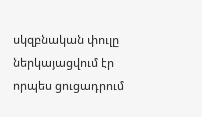սկզբնական փուլը ներկայացվում էր որպես ցուցադրում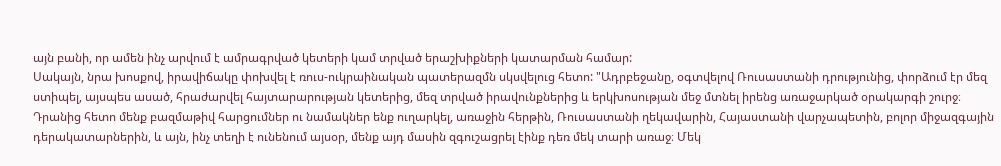այն բանի, որ ամեն ինչ արվում է ամրագրված կետերի կամ տրված երաշխիքների կատարման համար:
Սակայն, նրա խոսքով, իրավիճակը փոխվել է ռուս-ուկրաինական պատերազմն սկսվելուց հետո: "Ադրբեջանը, օգտվելով Ռուսաստանի դրությունից, փորձում էր մեզ ստիպել, այսպես ասած, հրաժարվել հայտարարության կետերից, մեզ տրված իրավունքներից և երկխոսության մեջ մտնել իրենց առաջարկած օրակարգի շուրջ։ Դրանից հետո մենք բազմաթիվ հարցումներ ու նամակներ ենք ուղարկել, առաջին հերթին, Ռուսաստանի ղեկավարին, Հայաստանի վարչապետին, բոլոր միջազգային դերակատարներին, և այն, ինչ տեղի է ունենում այսօր, մենք այդ մասին զգուշացրել էինք դեռ մեկ տարի առաջ։ Մեկ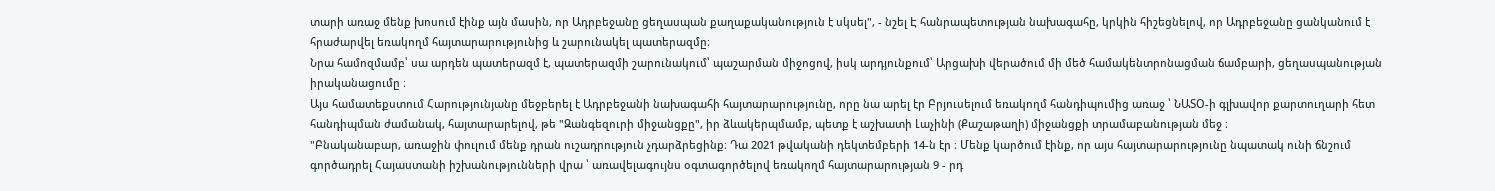տարի առաջ մենք խոսում էինք այն մասին, որ Ադրբեջանը ցեղասպան քաղաքականություն է սկսել", - նշել Է հանրապետության նախագահը, կրկին հիշեցնելով, որ Ադրբեջանը ցանկանում է հրաժարվել եռակողմ հայտարարությունից և շարունակել պատերազմը։
Նրա համոզմամբ՝ սա արդեն պատերազմ է, պատերազմի շարունակում՝ պաշարման միջոցով, իսկ արդյունքում՝ Արցախի վերածում մի մեծ համակենտրոնացման ճամբարի, ցեղասպանության իրականացումը ։
Այս համատեքստում Հարությունյանը մեջբերել է Ադրբեջանի նախագահի հայտարարությունը, որը նա արել էր Բրյուսելում եռակողմ հանդիպումից առաջ ՝ ՆԱՏՕ-ի գլխավոր քարտուղարի հետ հանդիպման ժամանակ, հայտարարելով, թե "Զանգեզուրի միջանցքը", իր ձևակերպմամբ, պետք է աշխատի Լաչինի (Քաշաթաղի) միջանցքի տրամաբանության մեջ ։
"Բնականաբար, առաջին փուլում մենք դրան ուշադրություն չդարձրեցինք։ Դա 2021 թվականի դեկտեմբերի 14-ն էր ։ Մենք կարծում էինք, որ այս հայտարարությունը նպատակ ունի ճնշում գործադրել Հայաստանի իշխանությունների վրա ՝ առավելագույնս օգտագործելով եռակողմ հայտարարության 9 - րդ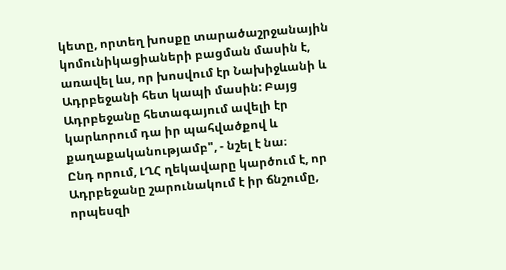կետը, որտեղ խոսքը տարածաշրջանային կոմունիկացիաների բացման մասին է, առավել ևս, որ խոսվում էր Նախիջևանի և Ադրբեջանի հետ կապի մասին: Բայց Ադրբեջանը հետագայում ավելի էր կարևորում դա իր պահվածքով և քաղաքականությամբ", - նշել է նա։
Ընդ որում, ԼՂՀ ղեկավարը կարծում է, որ Ադրբեջանը շարունակում է իր ճնշումը, որպեսզի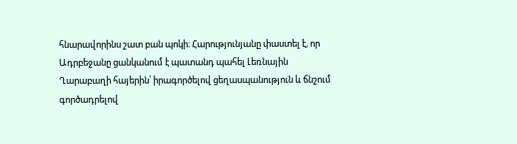հնարավորինս շատ բան պոկի։ Հարությունյանը փաստել է, որ Ադրբեջանը ցանկանում է պատանդ պահել Լեռնային Ղարաբաղի հայերին՝ իրագործելով ցեղասպանություն և ճնշում գործադրելով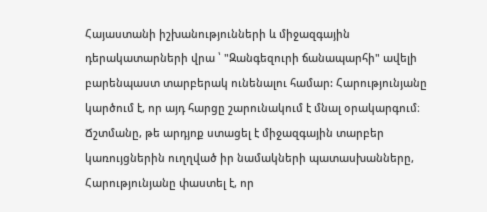Հայաստանի իշխանությունների և միջազգային դերակատարների վրա ՝ "Զանգեզուրի ճանապարհի" ավելի բարենպաստ տարբերակ ունենալու համար: Հարությունյանը կարծում է, որ այդ հարցը շարունակում է մնալ օրակարգում։
Ճշտմանը, թե արդյոք ստացել է միջազգային տարբեր կառույցներին ուղղված իր նամակների պատասխանները, Հարությունյանը փաստել է, որ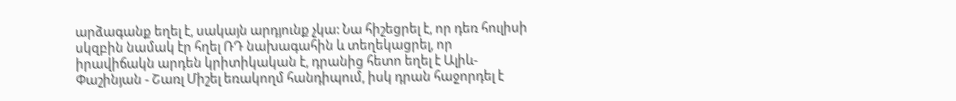արձագանք եղել է, սակայն արդյունք չկա: Նա հիշեցրել է, որ դեռ հուլիսի սկզբին նամակ էր հղել ՌԴ նախագահին և տեղեկացրել, որ իրավիճակն արդեն կրիտիկական է, դրանից հետո եղել է Ալիև-Փաշինյան - Շառլ Միշել եռակողմ հանդիպում, իսկ դրան հաջորդել է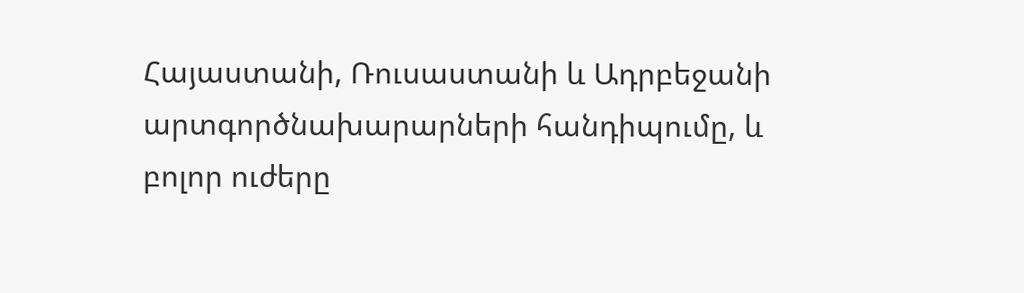Հայաստանի, Ռուսաստանի և Ադրբեջանի արտգործնախարարների հանդիպումը, և բոլոր ուժերը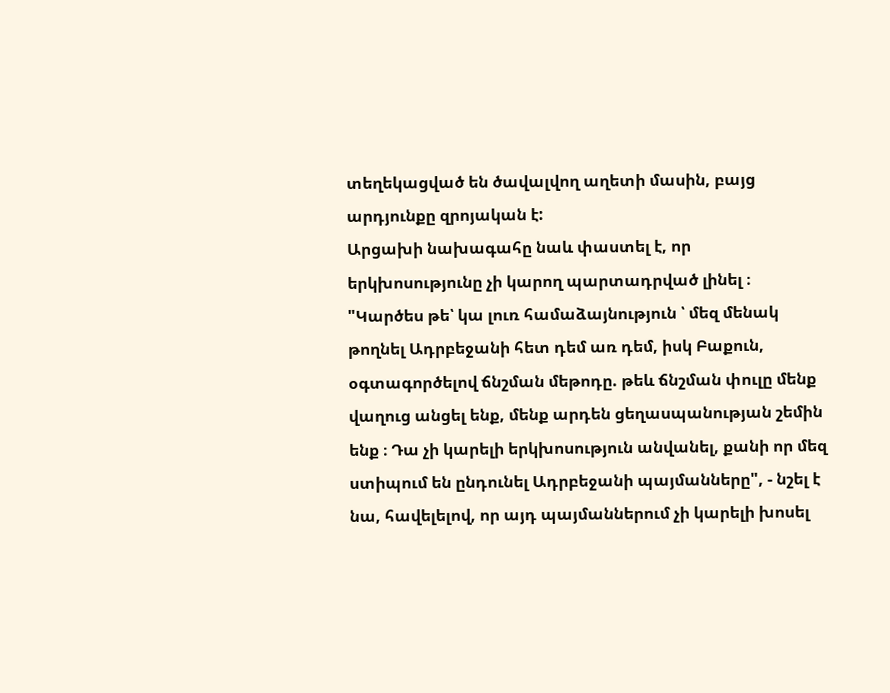տեղեկացված են ծավալվող աղետի մասին, բայց արդյունքը զրոյական է:
Արցախի նախագահը նաև փաստել է, որ երկխոսությունը չի կարող պարտադրված լինել ։ "Կարծես թե՝ կա լուռ համաձայնություն ՝ մեզ մենակ թողնել Ադրբեջանի հետ դեմ առ դեմ, իսկ Բաքուն, օգտագործելով ճնշման մեթոդը. թեև ճնշման փուլը մենք վաղուց անցել ենք, մենք արդեն ցեղասպանության շեմին ենք ։ Դա չի կարելի երկխոսություն անվանել, քանի որ մեզ ստիպում են ընդունել Ադրբեջանի պայմանները", - նշել է նա, հավելելով, որ այդ պայմաններում չի կարելի խոսել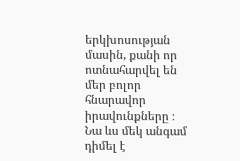երկխոսության մասին, քանի որ ոտնահարվել են մեր բոլոր հնարավոր իրավունքները ։
Նա ևս մեկ անգամ դիմել է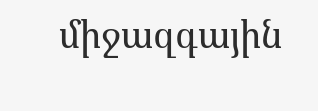միջազգային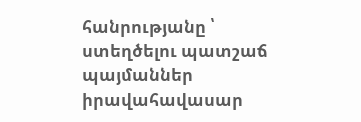հանրությանը ՝ ստեղծելու պատշաճ պայմաններ իրավահավասար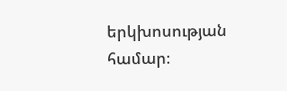երկխոսության համար։